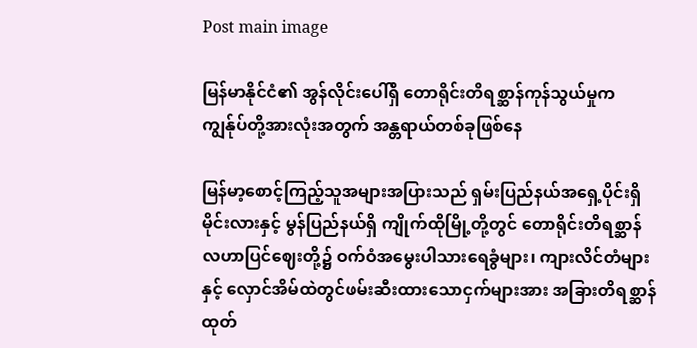Post main image

မြန်မာနိုင်ငံ၏ အွန်လိုင်းပေါ်ရှိ တောရိုင်းတိရစ္ဆာန်ကုန်သွယ်မှုက ကျွန်ုပ်တို့အားလုံးအတွက် အန္တရာယ်တစ်ခုဖြစ်နေ

မြန်မာ့စောင့်ကြည့်သူအများအပြားသည် ရှမ်းပြည်နယ်အရှေ့ပိုင်းရှိ မိုင်းလားနှင့် မွန်ပြည်နယ်ရှိ ကျိုက်ထိုမြို့တို့တွင် တောရိုင်းတိရစ္ဆာန် လဟာပြင်ဈေးတို့၌ ဝက်ဝံအမွေးပါသားရေခွံများ၊ ကျားလိင်တံများနှင့် လှောင်အိမ်ထဲတွင်ဖမ်းဆီးထားသောငှက်များအား အခြားတိရစ္ဆာန်ထုတ်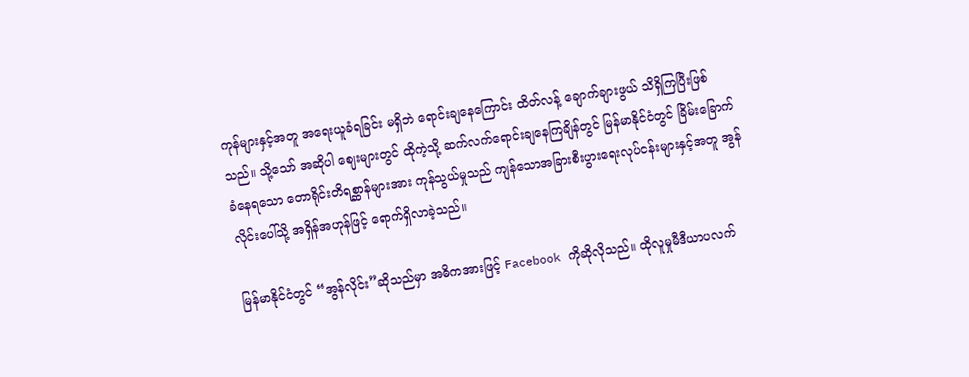ကုန်များနှင့်အတူ အရေးယူခံရခြင်း မရှိဘဲ ရောင်းချနေကြောင်း ထိတ်လန့် ချောက်ချားဖွယ် သိရှိကြပြီးဖြစ်သည်။ သို့သော် အဆိုပါ ဈေးများတွင် ထိုကဲ့သို့ ဆက်လက်ရောင်းချနေကြချိန်တွင် မြန်မာနိုင်ငံတွင် ခြိမ်းခြောက်ခံနေရသော တောရိုင်းတိရစ္ဆာန်များအား ကုန်သွယ်မှုသည် ကျန်သောအခြားစီးပွားရေးလုပ်ငန်းများနှင့်အတူ အွန်လိုင်းပေါ်သို့ အရှိန်အဟုန်ဖြင့် ရောက်ရှိလာခဲ့သည်။

မြန်မာနိုင်ငံတွင် “အွန်လိုင်း”ဆိုသည်မှာ အဓိကအားဖြင့် Facebook ကိုဆိုလိုသည်။ ထိုလူမှုမီဒီယာပလက်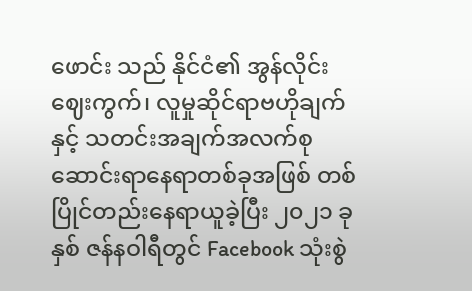ဖောင်း သည် နိုင်ငံ၏ အွန်လိုင်းဈေးကွက်၊ လူမှုဆိုင်ရာဗဟိုချက်နှင့် သတင်းအချက်အလက်စုဆောင်းရာနေရာတစ်ခုအဖြစ် တစ်ပြိုင်တည်းနေရာယူခဲ့ပြီး ၂၀၂၁ ခုနှစ် ဇန်နဝါရီတွင် Facebook သုံးစွဲ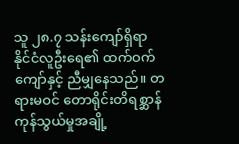သူ ၂၈.၇ သန်းကျော်ရှိရာ နိုင်ငံလူဦးရေ၏ ထက်ဝက်ကျော်နှင့် ညီမျှနေသည်။ တရားမဝင် တောရိုင်းတိရစ္ဆာန်ကုန်သွယ်မှုအချို့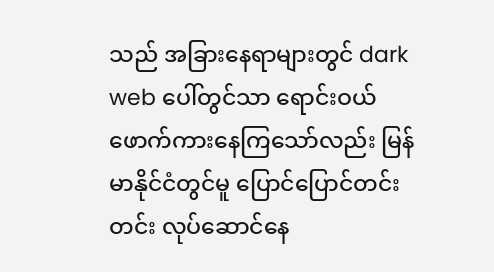သည် အခြားနေရာများတွင် dark web ပေါ်တွင်သာ ရောင်းဝယ်ဖောက်ကားနေကြသော်လည်း မြန်မာနိုင်ငံတွင်မူ ပြောင်ပြောင်တင်းတင်း လုပ်ဆောင်နေ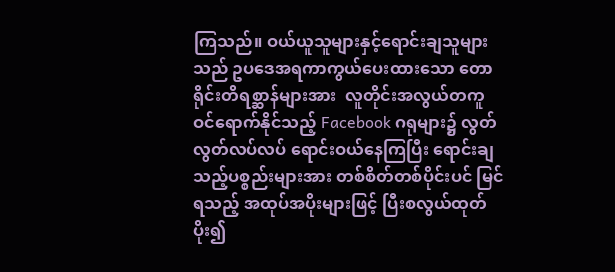ကြသည်။ ဝယ်ယူသူများနှင့်ရောင်းချသူများသည် ဥပဒေအရကာကွယ်ပေးထားသော တောရိုင်းတိရစ္ဆာန်များအား  လူတိုင်းအလွယ်တကူဝင်ရောက်နိုင်သည့် Facebook ဂရုများ၌ လွတ်လွတ်လပ်လပ် ရောင်းဝယ်နေကြပြီး ရောင်းချသည့်ပစ္စည်းများအား တစ်စိတ်တစ်ပိုင်းပင် မြင်ရသည့် အထုပ်အပိုးများဖြင့် ပြီးစလွယ်ထုတ်ပိုး၍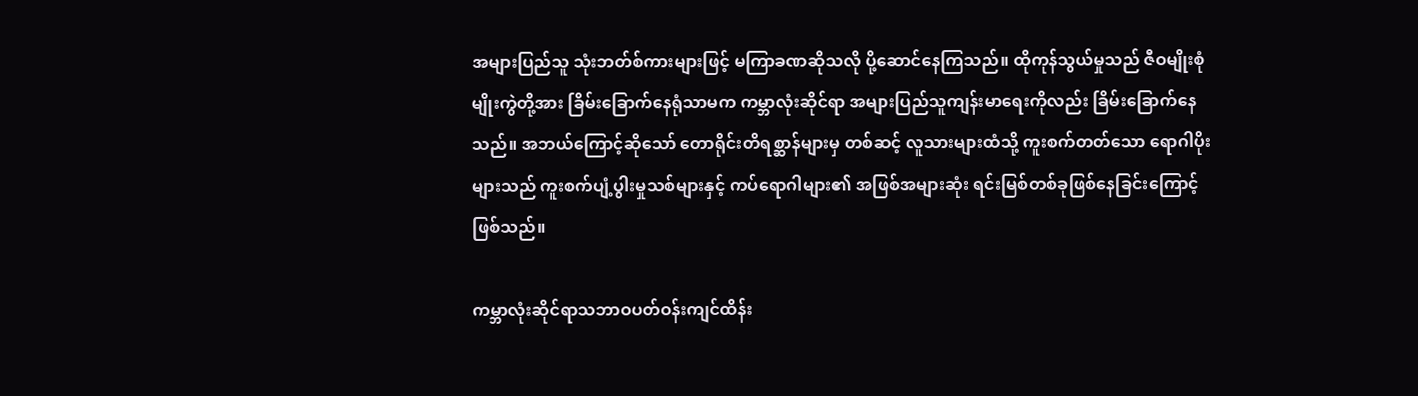အများပြည်သူ သုံးဘတ်စ်ကားများဖြင့် မကြာခဏဆိုသလို ပို့ဆောင်နေကြသည်။ ထိုကုန်သွယ်မှုသည် ဇီဝမျိုးစုံမျိုးကွဲတို့အား ခြိမ်းခြောက်နေရုံသာမက ကမ္ဘာလုံးဆိုင်ရာ အများပြည်သူကျန်းမာရေးကိုလည်း ခြိမ်းခြောက်နေသည်။ အဘယ်ကြောင့်ဆိုသော် တောရိုင်းတိရစ္ဆာန်များမှ တစ်ဆင့် လူသားများထံသို့ ကူးစက်တတ်သော ရောဂါပိုးများသည် ကူးစက်ပျံ့ပွါးမှုသစ်များနှင့် ကပ်ရောဂါများ၏ အဖြစ်အများဆုံး ရင်းမြစ်တစ်ခုဖြစ်နေခြင်းကြောင့် ဖြစ်သည်။

ကမ္ဘာလုံးဆိုင်ရာသဘာဝပတ်ဝန်းကျင်ထိန်း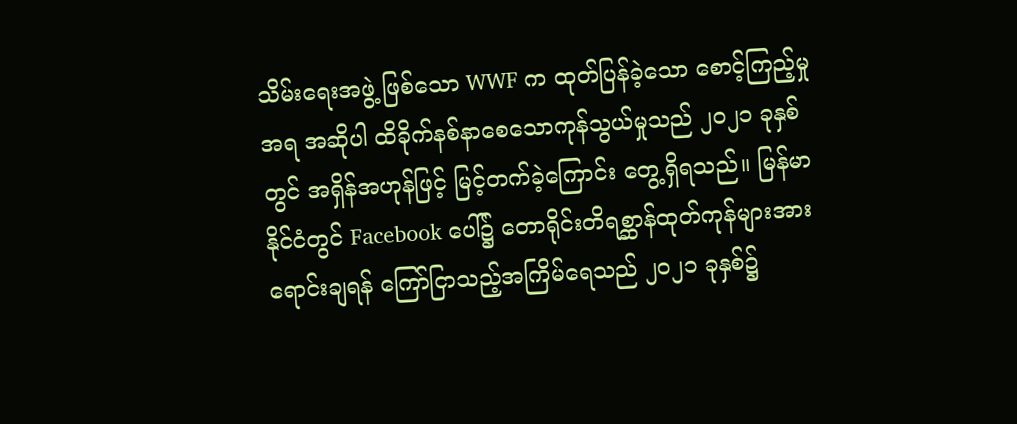သိမ်းရေးအဖွဲ့ ဖြစ်သော WWF က ထုတ်ပြန်ခဲ့သော စောင့်ကြည့်မှုအရ အဆိုပါ ထိခိုက်နစ်နာစေသောကုန်သွယ်မှုသည် ၂၀၂၁ ခုနှစ်တွင် အရှိန်အဟုန်ဖြင့် မြင့်တက်ခဲ့ကြောင်း တွေ့ရှိရသည်။ မြန်မာနိုင်ငံတွင် Facebook ပေါ်၌ တောရိုင်းတိရစ္ဆာန်ထုတ်ကုန်များအား ရောင်းချရန် ကြော်ငြာသည့်အကြိမ်ရေသည် ၂၀၂၁ ခုနှစ်၌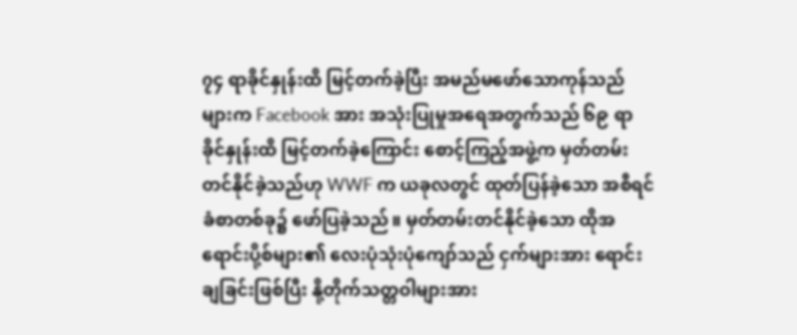၇၄ ရာခိုင်နှုန်းထိ မြင့်တက်ခဲ့ပြီး အမည်မဖော်သောကုန်သည်များက Facebook အား အသုံးပြုမှုအရေအတွက်သည် ၆၉ ရာခိုင်နှုန်းထိ မြင့်တက်ခဲ့ကြောင်း စောင့်ကြည့်အဖွဲ့က မှတ်တမ်းတင်နိုင်ခဲ့သည်ဟု WWF က ယခုလတွင် ထုတ်ပြန်ခဲ့သော အစီရင်ခံစာတစ်ခု၌ ဖော်ပြခဲ့သည်။ မှတ်တမ်းတင်နိုင်ခဲ့သော ထိုအရောင်းပို့စ်များ၏ လေးပုံသုံးပုံကျော်သည် ငှက်များအား ရောင်းချခြင်းဖြစ်ပြီး နို့တိုက်သတ္တဝါများအား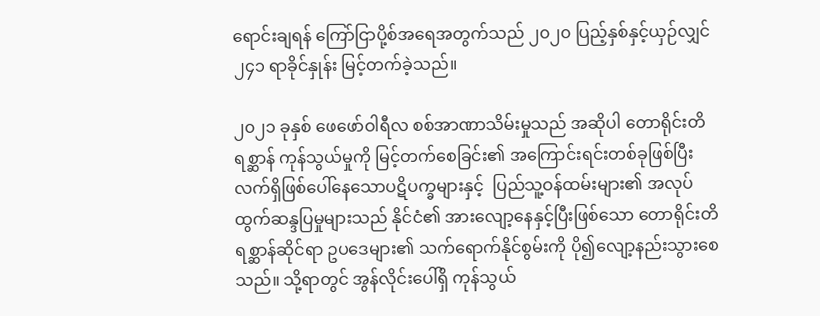ရောင်းချရန် ကြော်ငြာပို့စ်အရေအတွက်သည် ၂၀၂၀ ပြည့်နှစ်နှင့်ယှဉ်လျှင် ၂၄၁ ရာခိုင်နှုန်း မြင့်တက်ခဲ့သည်။

၂၀၂၁ ခုနှစ် ဖေဖော်ဝါရီလ စစ်အာဏာသိမ်းမှုသည် အဆိုပါ တောရိုင်းတိရစ္ဆာန် ကုန်သွယ်မှုကို မြင့်တက်စေခြင်း၏ အကြောင်းရင်းတစ်ခုဖြစ်ပြီး လက်ရှိဖြစ်ပေါ်နေသောပဋိပက္ခများနှင့်  ပြည်သူ့ဝန်ထမ်းများ၏ အလုပ်ထွက်ဆန္ဒပြမှုများသည် နိုင်ငံ၏ အားလျော့နေနှင့်ပြီးဖြစ်သော တောရိုင်းတိရစ္ဆာန်ဆိုင်ရာ ဥပဒေများ၏ သက်ရောက်နိုင်စွမ်းကို ပို၍လျော့နည်းသွားစေသည်။ သို့ရာတွင် အွန်လိုင်းပေါ်ရှိ ကုန်သွယ်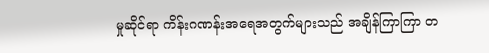မှုဆိုင်ရာ ကိန်းဂဏန်းအရေအတွက်များသည် အချိန်ကြာကြာ တ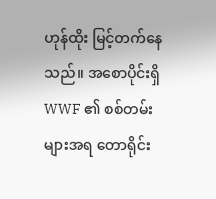ဟုန်ထိုး မြင့်တက်နေသည်။ အစောပိုင်းရှိ WWF ၏ စစ်တမ်းများအရ တောရိုင်း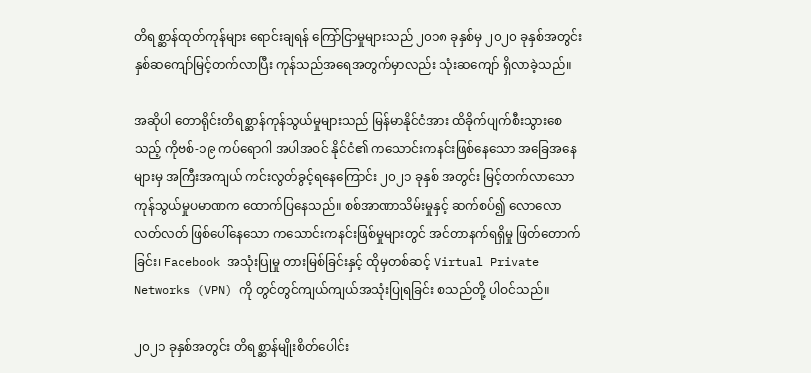တိရစ္ဆာန်ထုတ်ကုန်များ ရောင်းချရန် ကြော်ငြာမှုများသည် ၂၀၁၈ ခုနှစ်မှ ၂၀၂၀ ခုနှစ်အတွင်း နှစ်ဆကျော်မြင့်တက်လာပြီး ကုန်သည်အရေအတွက်မှာလည်း သုံးဆကျော် ရှိလာခဲ့သည်။

အဆိုပါ တောရိုင်းတိရစ္ဆာန်ကုန်သွယ်မှုများသည် မြန်မာနိုင်ငံအား ထိခိုက်ပျက်စီးသွားစေသည့် ကိုဗစ်-၁၉ ကပ်ရောဂါ အပါအဝင် နိုင်ငံ၏ ကသောင်းကနင်းဖြစ်နေသော အခြေအနေများမှ အကြီးအကျယ် ကင်းလွတ်ခွင့်ရနေကြောင်း ၂၀၂၁ ခုနှစ် အတွင်း မြင့်တက်လာသော ကုန်သွယ်မှုပမာဏက ထောက်ပြနေသည်။ စစ်အာဏာသိမ်းမှုနှင့် ဆက်စပ်၍ လောလောလတ်လတ် ဖြစ်ပေါ်နေသော ကသောင်းကနင်းဖြစ်မှုများတွင် အင်တာနက်ရရှိမှု ဖြတ်တောက်ခြင်း၊ Facebook အသုံးပြုမှု တားမြစ်ခြင်းနှင့် ထိုမှတစ်ဆင့် Virtual Private Networks (VPN) ကို တွင်တွင်ကျယ်ကျယ်အသုံးပြုရခြင်း စသည်တို့ ပါဝင်သည်။

၂၀၂၁ ခုနှစ်အတွင်း တိရစ္ဆာန်မျိုးစိတ်ပေါင်း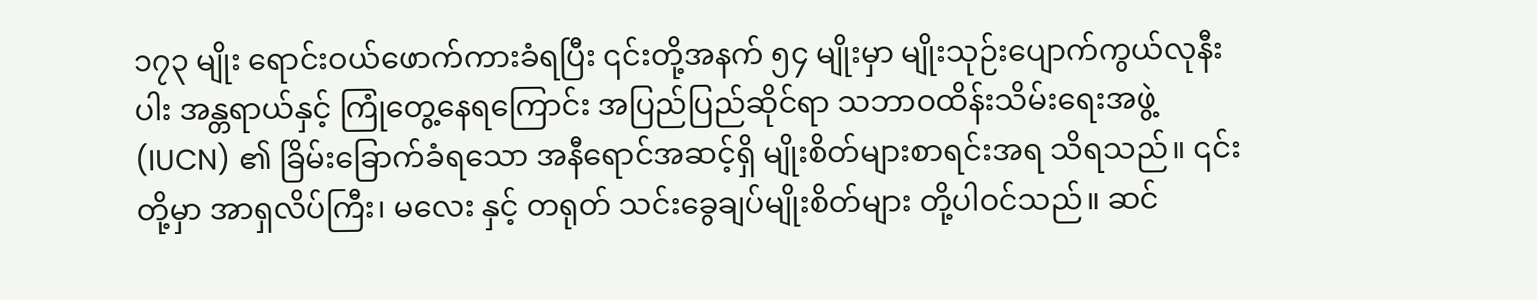၁၇၃ မျိုး ရောင်းဝယ်ဖောက်ကားခံရပြီး ၎င်းတို့အနက် ၅၄ မျိုးမှာ မျိုးသုဉ်းပျောက်ကွယ်လုနီးပါး အန္တရာယ်နှင့် ကြုံတွေ့နေရကြောင်း အပြည်ပြည်ဆိုင်ရာ သဘာဝထိန်းသိမ်းရေးအဖွဲ့ (IUCN) ၏ ခြိမ်းခြောက်ခံရသော အနီရောင်အဆင့်ရှိ မျိုးစိတ်များစာရင်းအရ သိရသည်။ ၎င်းတို့မှာ အာရှလိပ်ကြီး၊ မလေး နှင့် တရုတ် သင်းခွေချပ်မျိုးစိတ်များ တို့ပါဝင်သည်။ ဆင်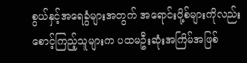စွယ်နှင့်အရေခွံများအတွက် အရောင်းပို့စ်များကိုလည်း စောင့်ကြည့်သူများက ပထမဦးဆုံးအကြိမ်အဖြစ်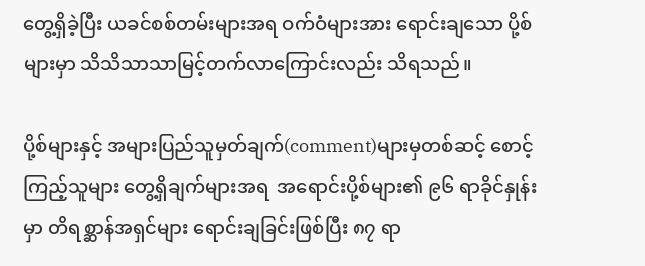တွေ့ရှိခဲ့ပြီး ယခင်စစ်တမ်းများအရ ဝက်ဝံများအား ရောင်းချသော ပို့စ်များမှာ သိသိသာသာမြင့်တက်လာကြောင်းလည်း သိရသည်။

ပို့စ်များနှင့် အများပြည်သူမှတ်ချက်(comment)များမှတစ်ဆင့် စောင့်ကြည့်သူများ တွေ့ရှိချက်များအရ  အရောင်းပို့စ်များ၏ ၉၆ ရာခိုင်နှုန်းမှာ တိရစ္ဆာန်အရှင်များ ရောင်းချခြင်းဖြစ်ပြီး ၈၇ ရာ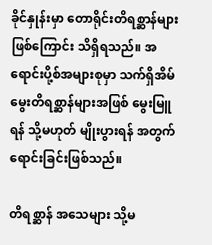ခိုင်နှုန်းမှာ တောရိုင်းတိရစ္ဆာန်များဖြစ်ကြောင်း သိရှိရသည်။ အရောင်းပို့စ်အများစုမှာ သက်ရှိအိမ်မွေးတိရစ္ဆာန်များအဖြစ် မွေးမြူရန် သို့မဟုတ် မျိုးပွားရန် အတွက်ရောင်းခြင်းဖြစ်သည်။

တိရစ္ဆာန် အသေများ သို့မ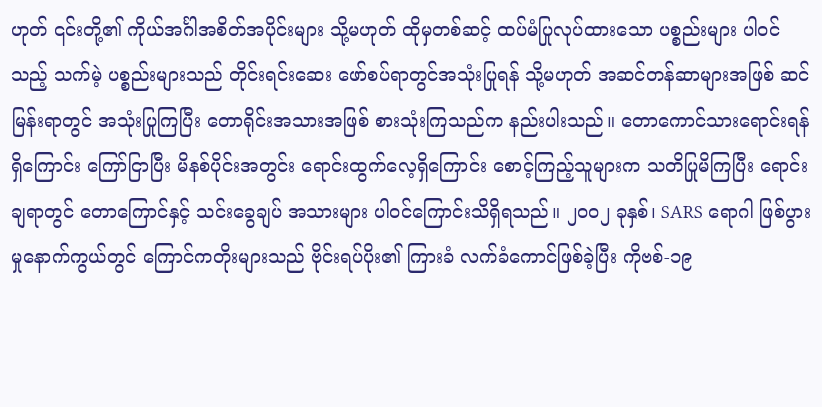ဟုတ် ၎င်းတို့၏ ကိုယ်အင်္ဂါအစိတ်အပိုင်းများ သို့မဟုတ် ထိုမှတစ်ဆင့် ထပ်မံပြုလုပ်ထားသော ပစ္စည်းများ ပါဝင်သည့် သက်မဲ့ ပစ္စည်းများသည် တိုင်းရင်းဆေး ဖော်စပ်ရာတွင်အသုံးပြုရန် သို့မဟုတ် အဆင်တန်ဆာများအဖြစ် ဆင်မြန်းရာတွင် အသုံးပြုကြပြီး တောရိုင်းအသားအဖြစ် စားသုံးကြသည်က နည်းပါးသည်။ တောကောင်သားရောင်းရန်ရှိကြောင်း ကြော်ငြာပြီး မိနစ်ပိုင်းအတွင်း ရောင်းထွက်လေ့ရှိကြောင်း စောင့်ကြည့်သူများက သတိပြုမိကြပြီး ရောင်းချရာတွင် တောကြောင်နှင့် သင်းခွေချပ် အသားများ ပါဝင်ကြောင်းသိရှိရသည်။ ၂၀၀၂ ခုနှစ်၊ SARS ရောဂါ ဖြစ်ပွားမှုနောက်ကွယ်တွင် ကြောင်ကတိုးများသည် ဗိုင်းရပ်ပိုး၏ ကြားခံ လက်ခံကောင်ဖြစ်ခဲ့ပြီး ကိုဗစ်-၁၉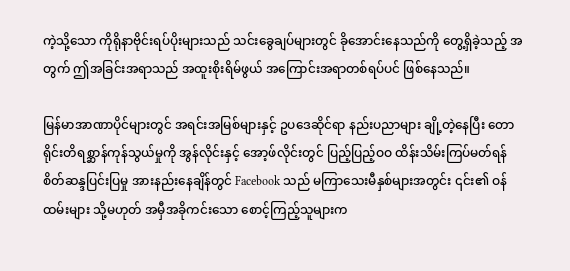ကဲ့သို့သော ကိုရိုနာဗိုင်းရပ်ပိုးများသည် သင်းခွေချပ်များတွင် ခိုအောင်းနေသည်ကို တွေ့ရှိခဲ့သည့် အတွက် ဤအခြင်းအရာသည် အထူးစိုးရိမ်ဖွယ် အကြောင်းအရာတစ်ရပ်ပင် ဖြစ်နေသည်။

မြန်မာအာဏာပိုင်များတွင် အရင်းအမြစ်များနှင့် ဥပဒေဆိုင်ရာ နည်းပညာများ ချို့တဲ့နေပြီး တောရိုင်းတိရစ္ဆာန်ကုန်သွယ်မှုကို အွန်လိုင်းနှင့် အော့ဖ်လိုင်းတွင် ပြည့်ပြည့်ဝဝ ထိန်းသိမ်းကြပ်မတ်ရန် စိတ်ဆန္ဒပြင်းပြမှု အားနည်းနေချိန်တွင် Facebook သည် မကြာသေးမီနှစ်များအတွင်း ၎င်း၏ ဝန်ထမ်းများ သို့မဟုတ် အမှီအခိုကင်းသော စောင့်ကြည့်သူများက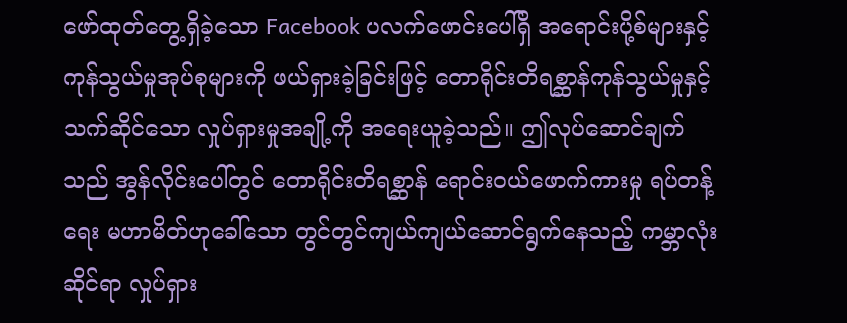ဖော်ထုတ်တွေ့ရှိခဲ့သော Facebook ပလက်ဖောင်းပေါ်ရှိ အရောင်းပို့စ်များနှင့် ကုန်သွယ်မှုအုပ်စုများကို ဖယ်ရှားခဲ့ခြင်းဖြင့် တောရိုင်းတိရစ္ဆာန်ကုန်သွယ်မှုနှင့် သက်ဆိုင်သော လှုပ်ရှားမှုအချို့ကို အရေးယူခဲ့သည်။ ဤလုပ်ဆောင်ချက်သည် အွန်လိုင်းပေါ်တွင် တောရိုင်းတိရစ္ဆာန် ရောင်းဝယ်ဖောက်ကားမှု ရပ်တန့်ရေး မဟာမိတ်ဟုခေါ်သော တွင်တွင်ကျယ်ကျယ်ဆောင်ရွက်နေသည့် ကမ္ဘာလုံးဆိုင်ရာ လှုပ်ရှား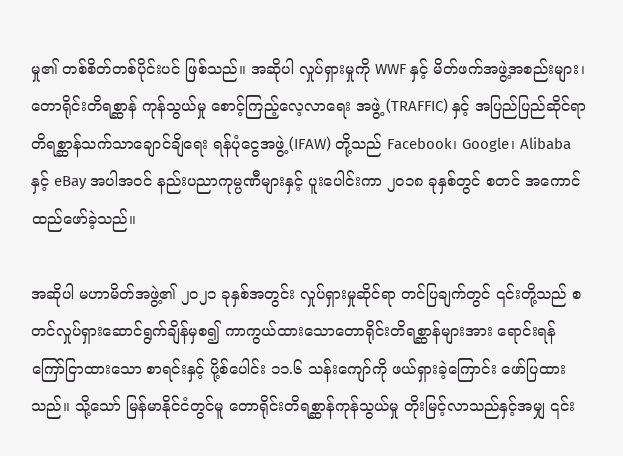မှု၏ တစ်စိတ်တစ်ပိုင်းပင် ဖြစ်သည်။ အဆိုပါ လှုပ်ရှားမှုကို WWF နှင့် မိတ်ဖက်အဖွဲ့အစည်းများ၊ တောရိုင်းတိရစ္ဆာန် ကုန်သွယ်မှု စောင့်ကြည့်လေ့လာရေး အဖွဲ့ (TRAFFIC) နှင့် အပြည်ပြည်ဆိုင်ရာ တိရစ္ဆာန်သက်သာချောင်ချိရေး ရန်ပုံငွေအဖွဲ့ (IFAW) တို့သည် Facebook၊ Google၊ Alibaba နှင့် eBay အပါအဝင် နည်းပညာကုမ္ပဏီများနှင့် ပူးပေါင်းကာ ၂၀၁၈ ခုနှစ်တွင် စတင် အကောင်ထည်ဖော်ခဲ့သည်။

အဆိုပါ မဟာမိတ်အဖွဲ့၏ ၂၀၂၁ ခုနှစ်အတွင်း လှုပ်ရှားမှုဆိုင်ရာ တင်ပြချက်တွင် ၎င်းတို့သည် စတင်လှုပ်ရှားဆောင်ရွက်ချိန်မှစ၍ ကာကွယ်ထားသောတောရိုင်းတိရစ္ဆာန်များအား ရောင်းရန် ကြော်ငြာထားသော စာရင်းနှင့် ပို့စ်ပေါင်း ၁၁.၆ သန်းကျော်ကို ဖယ်ရှားခဲ့ကြောင်း ဖော်ပြထားသည်။ သို့သော် မြန်မာနိုင်ငံတွင်မူ တောရိုင်းတိရစ္ဆာန်ကုန်သွယ်မှု တိုးမြင့်လာသည်နှင့်အမျှ ၎င်း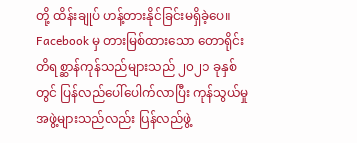တို့ ထိန်းချုပ် ဟန့်တားနိုင်ခြင်းမရှိခဲ့ပေ။ Facebook မှ တားမြစ်ထားသော တောရိုင်းတိရစ္ဆာန်ကုန်သည်များသည် ၂၀၂၁ ခုနှစ်တွင် ပြန်လည်ပေါ်ပေါက်လာပြီး ကုန်သွယ်မှု အဖွဲ့များသည်လည်း ပြန်လည်ဖွဲ့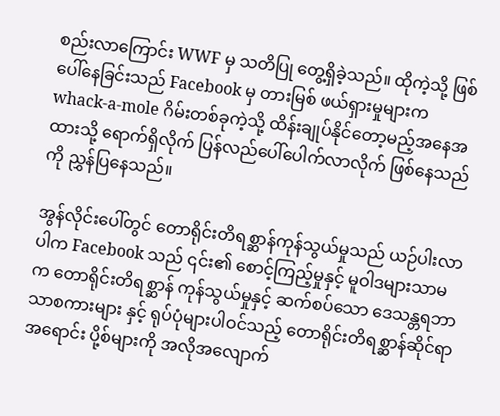စည်းလာကြောင်း WWF မှ သတိပြု တွေ့ရှိခဲ့သည်။ ထိုကဲ့သို့ ဖြစ်ပေါ်နေခြင်းသည် Facebook မှ တားမြစ် ဖယ်ရှားမှုများက whack-a-mole ဂိမ်းတစ်ခုကဲ့သို့ ထိန်းချုပ်နိုင်တော့မည့်အနေအထားသို့ ရောက်ရှိလိုက် ပြန်လည်ပေါ်ပေါက်လာလိုက် ဖြစ်နေသည်ကို ညွှန်ပြနေသည်။

အွန်လိုင်းပေါ်တွင် တောရိုင်းတိရစ္ဆာန်ကုန်သွယ်မှုသည် ယဉ်ပါးလာပါက Facebook သည် ၎င်း၏ စောင့်ကြည့်မှုနှင့် မူဝါဒများသာမက တောရိုင်းတိရစ္ဆာန် ကုန်သွယ်မှုနှင့် ဆက်စပ်သော ဒေသန္တရဘာသာစကားများ နှင့် ရုပ်ပုံများပါဝင်သည့် တောရိုင်းတိရစ္ဆာန်ဆိုင်ရာ အရောင်း ပို့စ်များကို အလိုအလျောက်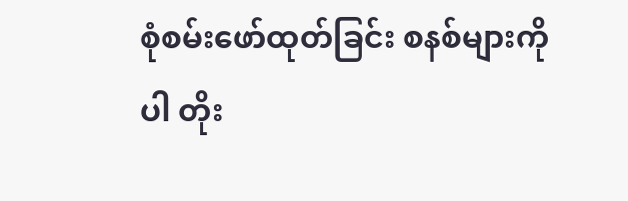စုံစမ်းဖော်ထုတ်ခြင်း စနစ်များကိုပါ တိုး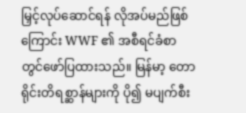မြှင့်လုပ်ဆောင်ရန် လိုအပ်မည်ဖြစ်ကြောင်း WWF ၏ အစီရင်ခံစာတွင်ဖော်ပြထားသည်။ မြန်မာ့ တောရိုင်းတိရစ္ဆာန်များကို ပို၍ မပျက်စီး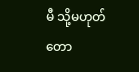မီ သို့မဟုတ် တော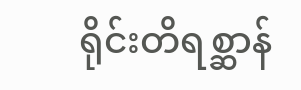ရိုင်းတိရစ္ဆာန်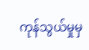ကုန်သွယ်မှုမှ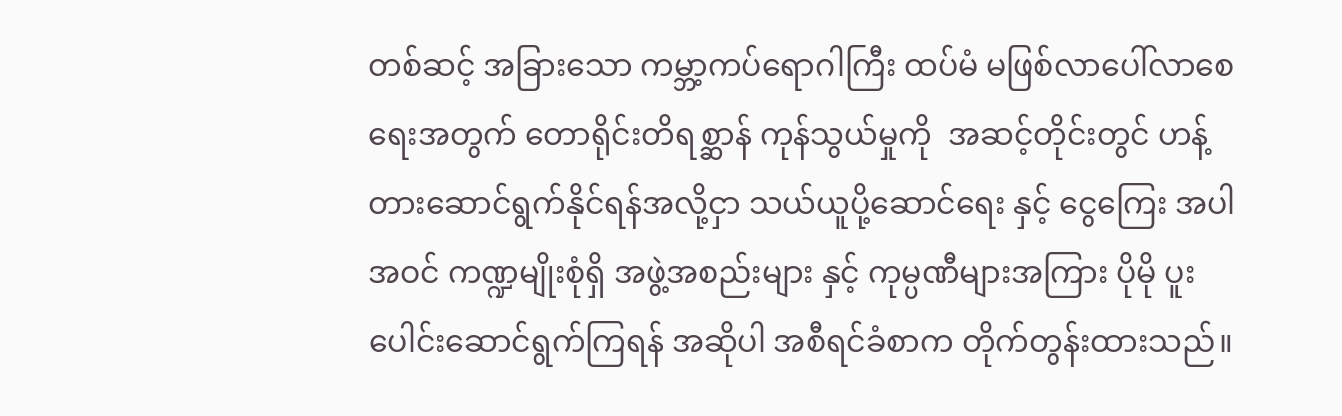တစ်ဆင့် အခြားသော ကမ္ဘာ့ကပ်ရောဂါကြီး ထပ်မံ မဖြစ်လာပေါ်လာစေရေးအတွက် တောရိုင်းတိရစ္ဆာန် ကုန်သွယ်မှုကို  အဆင့်တိုင်းတွင် ဟန့်တားဆောင်ရွက်နိုင်ရန်အလို့ငှာ သယ်ယူပို့ဆောင်ရေး နှင့် ငွေကြေး အပါအဝင် ကဏ္ဍမျိုးစုံရှိ အဖွဲ့အစည်းများ နှင့် ကုမ္ပဏီများအကြား ပိုမို ပူးပေါင်းဆောင်ရွက်ကြရန် အဆိုပါ အစီရင်ခံစာက တိုက်တွန်းထားသည်။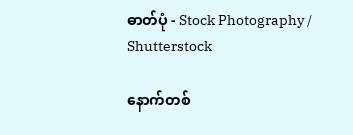ဓာတ်ပုံ - Stock Photography / Shutterstock

နောက်တစ်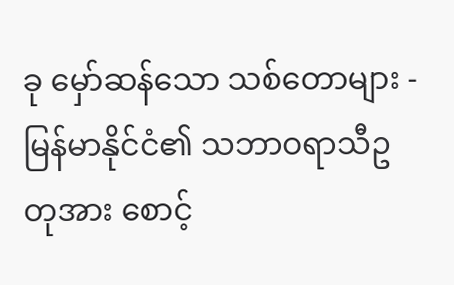ခု မှော်ဆန်သော သစ်တောများ - မြန်မာနိုင်ငံ၏ သဘာဝရာသီဥတုအား စောင့်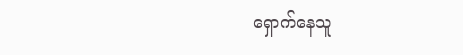ရှောက်နေသူ